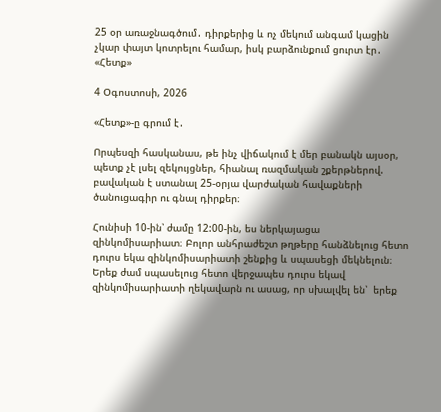25 օր առաջնագծում․ դիրքերից և ոչ մեկում անգամ կացին չկար փայտ կոտրելու համար, իսկ բարձունքում ցուրտ էր․ «Հետք»

4 Օգոստոսի, 2026

«Հետք»-ը գրում է․

Որպեսզի հասկանաս, թե ինչ վիճակում է մեր բանակն այսօր, պետք չէ լսել զեկույցներ, հիանալ ռազմական շքերթներով. բավական է ստանալ 25-օրյա վարժական հավաքների ծանուցագիր ու գնալ դիրքեր։

Հունիսի 10-ին՝ ժամը 12:00-ին, ես ներկայացա զինկոմիսարիատ։ Բոլոր անհրաժեշտ թղթերը հանձնելուց հետո դուրս եկա զինկոմիսարիատի շենքից և սպասեցի մեկնելուն։ Երեք ժամ սպասելուց հետո վերջապես դուրս եկավ զինկոմիսարիատի ղեկավարն ու ասաց, որ սխալվել են՝  երեք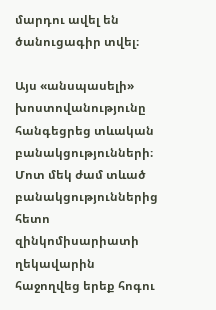մարդու ավել են ծանուցագիր տվել։

Այս «անսպասելի» խոստովանությունը հանգեցրեց տևական բանակցությունների։ Մոտ մեկ ժամ տևած բանակցություններից հետո զինկոմիսարիատի ղեկավարին հաջողվեց երեք հոգու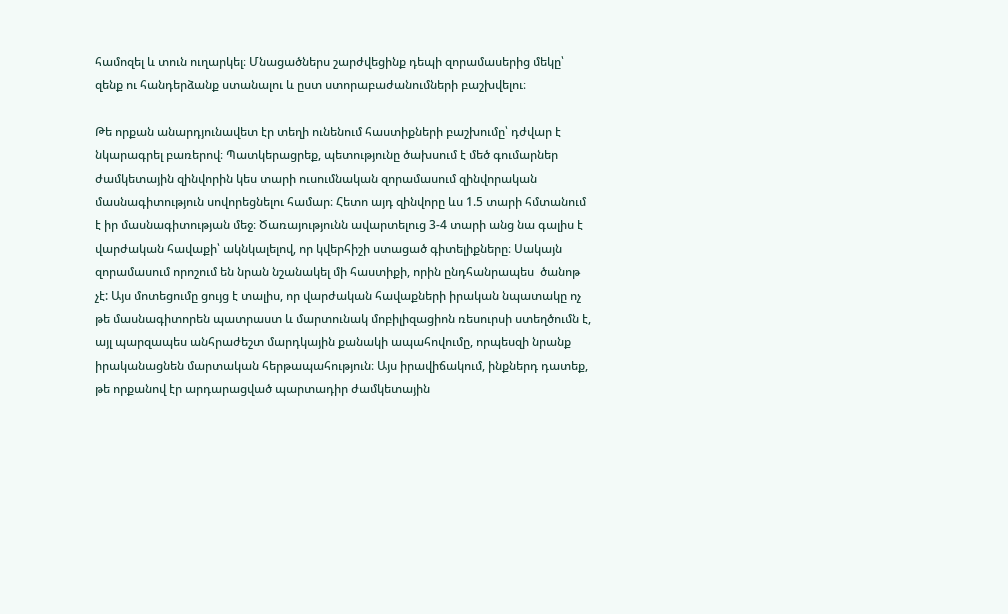համոզել և տուն ուղարկել։ Մնացածներս շարժվեցինք դեպի զորամասերից մեկը՝ զենք ու հանդերձանք ստանալու և ըստ ստորաբաժանումների բաշխվելու։

Թե որքան անարդյունավետ էր տեղի ունենում հաստիքների բաշխումը՝ դժվար է նկարագրել բառերով։ Պատկերացրեք, պետությունը ծախսում է մեծ գումարներ ժամկետային զինվորին կես տարի ուսումնական զորամասում զինվորական մասնագիտություն սովորեցնելու համար։ Հետո այդ զինվորը ևս 1.5 տարի հմտանում է իր մասնագիտության մեջ։ Ծառայությունն ավարտելուց 3-4 տարի անց նա գալիս է վարժական հավաքի՝ ակնկալելով, որ կվերհիշի ստացած գիտելիքները։ Սակայն զորամասում որոշում են նրան նշանակել մի հաստիքի, որին ընդհանրապես  ծանոթ չէ: Այս մոտեցումը ցույց է տալիս, որ վարժական հավաքների իրական նպատակը ոչ թե մասնագիտորեն պատրաստ և մարտունակ մոբիլիզացիոն ռեսուրսի ստեղծումն է, այլ պարզապես անհրաժեշտ մարդկային քանակի ապահովումը, որպեսզի նրանք իրականացնեն մարտական հերթապահություն։ Այս իրավիճակում, ինքներդ դատեք, թե որքանով էր արդարացված պարտադիր ժամկետային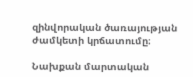զինվորական ծառայության ժամկետի կրճատումը։

Նախքան մարտական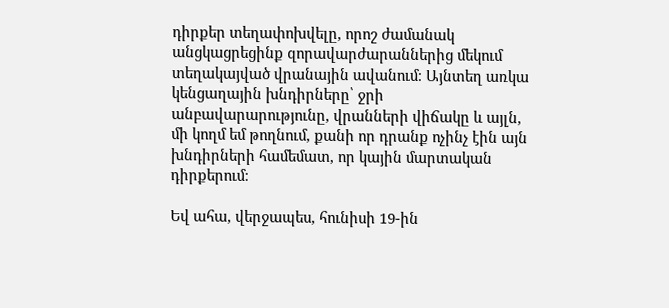դիրքեր տեղափոխվելը, որոշ ժամանակ անցկացրեցինք զորավարժարաններից մեկում տեղակայված վրանային ավանում։ Այնտեղ առկա կենցաղային խնդիրները՝ ջրի անբավարարությունը, վրանների վիճակը և այլն, մի կողմ եմ թողնում, քանի որ դրանք ոչինչ էին այն խնդիրների համեմատ, որ կային մարտական դիրքերում։

Եվ ահա, վերջապես, հունիսի 19-ին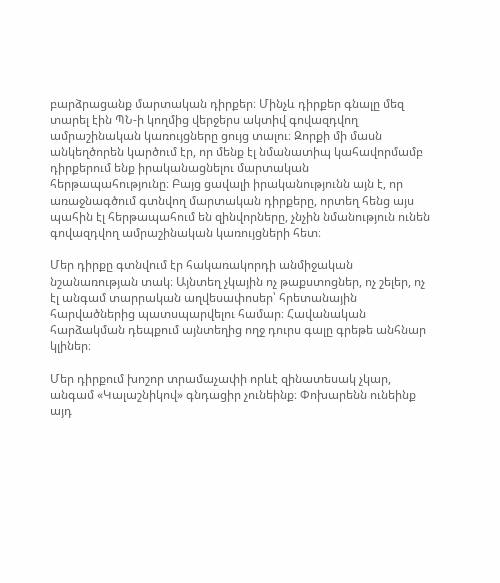բարձրացանք մարտական դիրքեր։ Մինչև դիրքեր գնալը մեզ տարել էին ՊՆ-ի կողմից վերջերս ակտիվ գովազդվող ամրաշինական կառույցները ցույց տալու։ Զորքի մի մասն անկեղծորեն կարծում էր, որ մենք էլ նմանատիպ կահավորմամբ դիրքերում ենք իրականացնելու մարտական հերթապահությունը։ Բայց ցավալի իրականությունն այն է, որ առաջնագծում գտնվող մարտական դիրքերը, որտեղ հենց այս պահին էլ հերթապահում են զինվորները, չնչին նմանություն ունեն գովազդվող ամրաշինական կառույցների հետ։

Մեր դիրքը գտնվում էր հակառակորդի անմիջական նշանառության տակ։ Այնտեղ չկային ոչ թաքստոցներ, ոչ շելեր, ոչ էլ անգամ տարրական աղվեսափոսեր՝ հրետանային հարվածներից պատսպարվելու համար։ Հավանական հարձակման դեպքում այնտեղից ողջ դուրս գալը գրեթե անհնար կլիներ։

Մեր դիրքում խոշոր տրամաչափի որևէ զինատեսակ չկար, անգամ «Կալաշնիկով» գնդացիր չունեինք։ Փոխարենն ունեինք այդ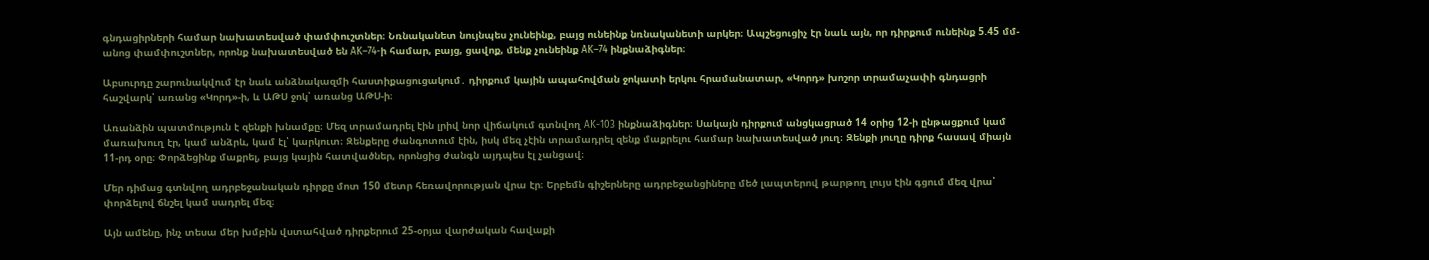գնդացիրների համար նախատեսված փամփուշտներ։ Նռնականետ նույնպես չունեինք, բայց ունեինք նռնականետի արկեր։ Ապշեցուցիչ էր նաև այն, որ դիրքում ունեինք 5.45 մմ-անոց փամփուշտներ, որոնք նախատեսված են AK–74-ի համար, բայց, ցավոք, մենք չունեինք AK–74 ինքնաձիգներ։

Աբսուրդը շարունակվում էր նաև անձնակազմի հաստիքացուցակում․ դիրքում կային ապահովման ջոկատի երկու հրամանատար, «Կորդ» խոշոր տրամաչափի գնդացրի հաշվարկ՝ առանց «Կորդ»-ի, և ԱԹՍ ջոկ՝ առանց ԱԹՍ-ի։

Առանձին պատմություն է զենքի խնամքը։ Մեզ տրամադրել էին լրիվ նոր վիճակում գտնվող AK-103 ինքնաձիգներ։ Սակայն դիրքում անցկացրած 14 օրից 12-ի ընթացքում կամ մառախուղ էր, կամ անձրև, կամ էլ՝ կարկուտ։ Զենքերը ժանգոտում էին, իսկ մեզ չէին տրամադրել զենք մաքրելու համար նախատեսված յուղ։ Զենքի յուղը դիրք հասավ միայն 11-րդ օրը։ Փորձեցինք մաքրել, բայց կային հատվածներ, որոնցից ժանգն այդպես էլ չանցավ։

Մեր դիմաց գտնվող ադրբեջանական դիրքը մոտ 150 մետր հեռավորության վրա էր։ Երբեմն գիշերները ադրբեջանցիները մեծ լապտերով թարթող լույս էին գցում մեզ վրա՝ փորձելով ճնշել կամ սադրել մեզ։

Այն ամենը, ինչ տեսա մեր խմբին վստահված դիրքերում 25-օրյա վարժական հավաքի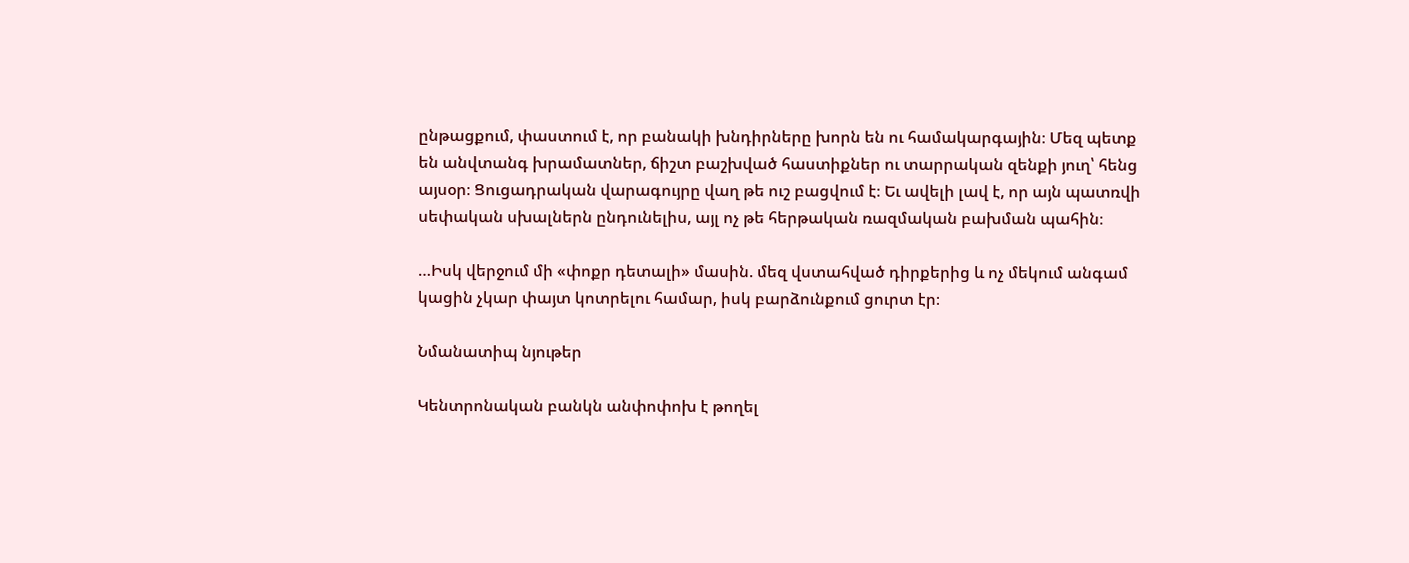ընթացքում, փաստում է, որ բանակի խնդիրները խորն են ու համակարգային։ Մեզ պետք են անվտանգ խրամատներ, ճիշտ բաշխված հաստիքներ ու տարրական զենքի յուղ՝ հենց այսօր։ Ցուցադրական վարագույրը վաղ թե ուշ բացվում է։ Եւ ավելի լավ է, որ այն պատռվի սեփական սխալներն ընդունելիս, այլ ոչ թե հերթական ռազմական բախման պահին։

…Իսկ վերջում մի «փոքր դետալի» մասին. մեզ վստահված դիրքերից և ոչ մեկում անգամ կացին չկար փայտ կոտրելու համար, իսկ բարձունքում ցուրտ էր։

Նմանատիպ նյութեր

Կենտրոնական բանկն անփոփոխ է թողել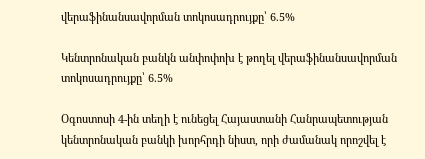վերաֆինանսավորման տոկոսադրույքը՝ 6.5%

Կենտրոնական բանկն անփոփոխ է թողել վերաֆինանսավորման տոկոսադրույքը՝ 6.5%

Օգոստոսի 4-ին տեղի է ունեցել Հայաստանի Հանրապետության կենտրոնական բանկի խորհրդի նիստ, որի ժամանակ որոշվել է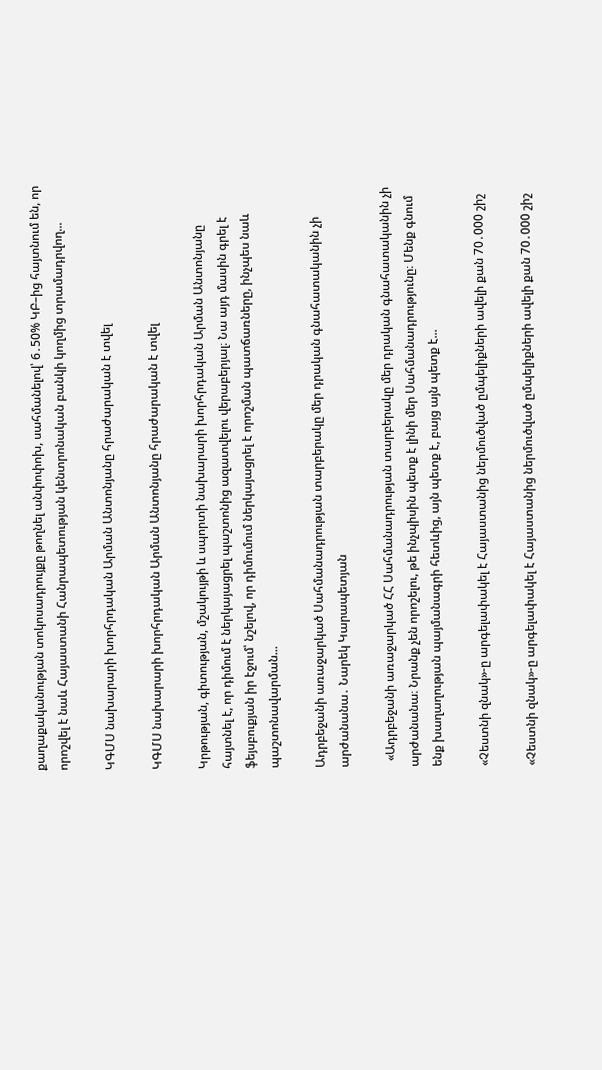քաղաքականության տոկոսադրույքը թողնել անփոփոխ, սահմանելով՝ 6․50% ԿԲ–ից հայտնում են, որ որոշվել է նաև Հայաստանի Հանրապետության կենտրոնական բանկի կողմից տրամադրվող...

ԿԳՄՍ նախարարի խորհրդական Արման Անտոնյանը հրաժարական է տվել

ԿԳՄՍ նախարարի խորհրդական Արման Անտոնյանը հրաժարական է տվել

Կրթության, գիտության, մշակույթի և սպորտի նախարարի խորհրդական Արման Անտոնյանը հայտնել է, որ դիմում է ներկայացրել պաշտոնից ազատվելու վերաբերյալ։ Նա այդ մասին գրել է ֆեյսբուքյան իր էջում՝ նշելով, որ դիմումում ներկայացրել է որոշման պատճառները, ինչպես նաև պաշտոնավարման...

Ադրբեջանի առաջարկած Սահմանադրության տարբերակը մեր դրական գնահատականին չի արժանանա․ Նարեկ Կարապետյան

  «Ադրբեջանի առաջարկած ՀՀ Սահմանադրության տարբերակը մեր դրական գնահատականին չի արժանանա։ Նրանք չեն որոշելու, թե ինչպիսին պետք է լինի մեր Սահմանադրությունը։ Մենք գնում ենք խաղաղության պայմանագրի հետևից, այն պետք է, բայց այն պետք է...

«Չեստնի զնակ»-ը արգելափակել է Հայաստանից ներմուծված ըմպելիքների ավելի քան 70․000 շիշ

«Չեստնի զնակ»-ը արգելափակել է Հայաստանից ներմուծված ըմպելիքների ավելի քան 70․000 շիշ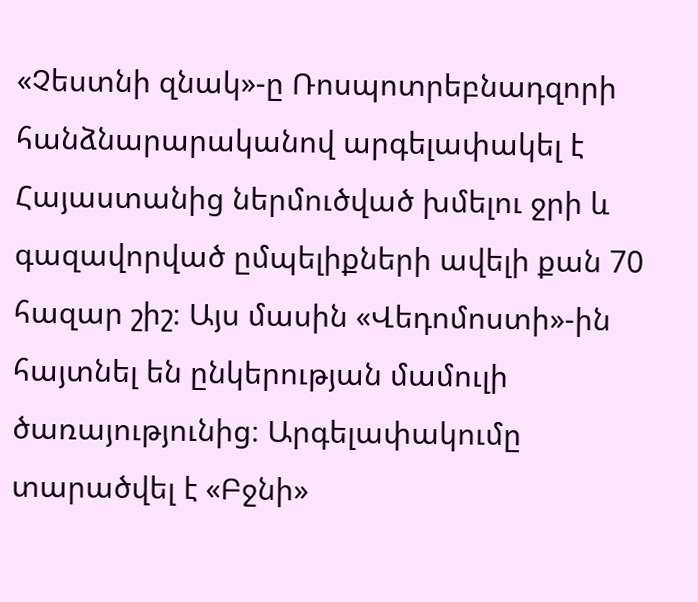«Չեստնի զնակ»-ը Ռոսպոտրեբնադզորի հանձնարարականով արգելափակել է Հայաստանից ներմուծված խմելու ջրի և գազավորված ըմպելիքների ավելի քան 70 հազար շիշ։ Այս մասին «Վեդոմոստի»-ին հայտնել են ընկերության մամուլի ծառայությունից։ Արգելափակումը տարածվել է «Բջնի»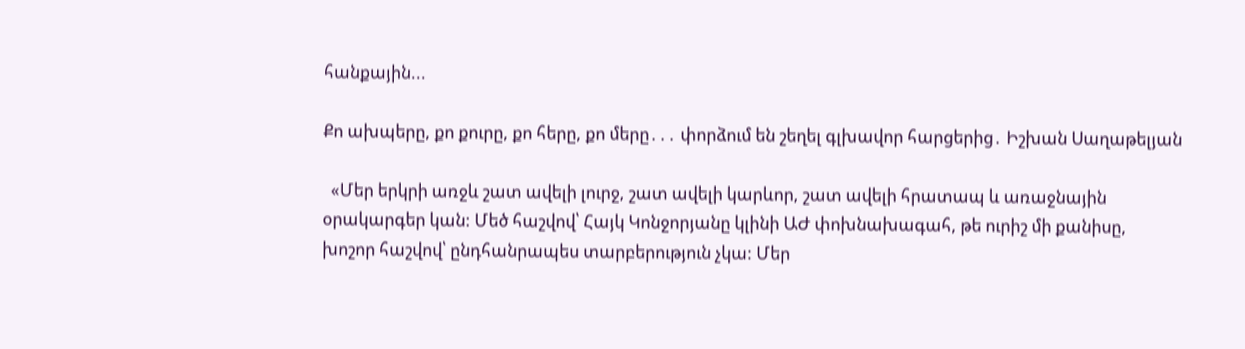հանքային...

Քո ախպերը, քո քուրը, քո հերը, քո մերը․․․ փորձում են շեղել գլխավոր հարցերից․ Իշխան Սաղաթելյան

  «Մեր երկրի առջև շատ ավելի լուրջ, շատ ավելի կարևոր, շատ ավելի հրատապ և առաջնային օրակարգեր կան: Մեծ հաշվով՝ Հայկ Կոնջորյանը կլինի ԱԺ փոխնախագահ, թե ուրիշ մի քանիսը, խոշոր հաշվով՝ ընդհանրապես տարբերություն չկա: Մեր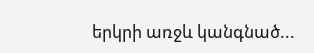երկրի առջև կանգնած...